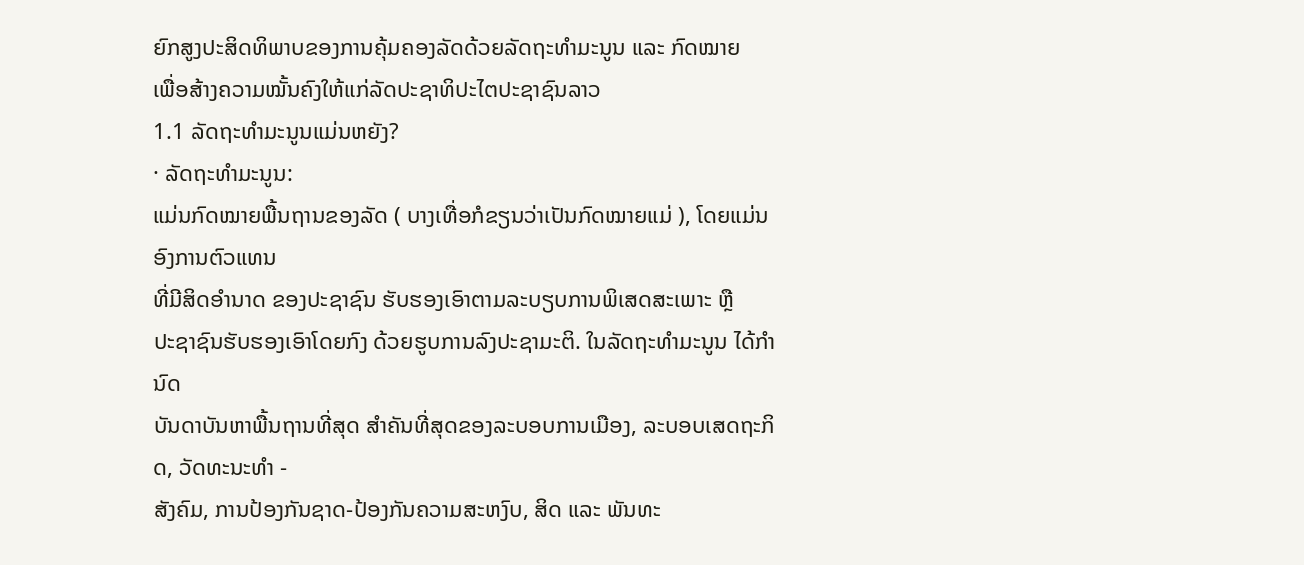ຍົກສູງປະສິດທິພາບຂອງການຄຸ້ມຄອງລັດດ້ວຍລັດຖະທຳມະນູນ ແລະ ກົດໝາຍ
ເພື່ອສ້າງຄວາມໝັ້ນຄົງໃຫ້ແກ່ລັດປະຊາທິປະໄຕປະຊາຊົນລາວ
1.1 ລັດຖະທຳມະນູນແມ່ນຫຍັງ?
· ລັດຖະທຳມະນູນ:
ແມ່ນກົດໝາຍພື້ນຖານຂອງລັດ ( ບາງເທື່ອກໍຂຽນວ່າເປັນກົດໝາຍແມ່ ), ໂດຍແມ່ນອົງການຕົວແທນ
ທີ່ມີສິດອຳນາດ ຂອງປະຊາຊົນ ຮັບຮອງເອົາຕາມລະບຽບການພິເສດສະເພາະ ຫຼື
ປະຊາຊົນຮັບຮອງເອົາໂດຍກົງ ດ້ວຍຮູບການລົງປະຊາມະຕິ. ໃນລັດຖະທຳມະນູນ ໄດ້ກຳນົດ
ບັນດາບັນຫາພື້ນຖານທີ່ສຸດ ສຳຄັນທີ່ສຸດຂອງລະບອບການເມືອງ, ລະບອບເສດຖະກິດ, ວັດທະນະທຳ -
ສັງຄົມ, ການປ້ອງກັນຊາດ-ປ້ອງກັນຄວາມສະຫງົບ, ສິດ ແລະ ພັນທະ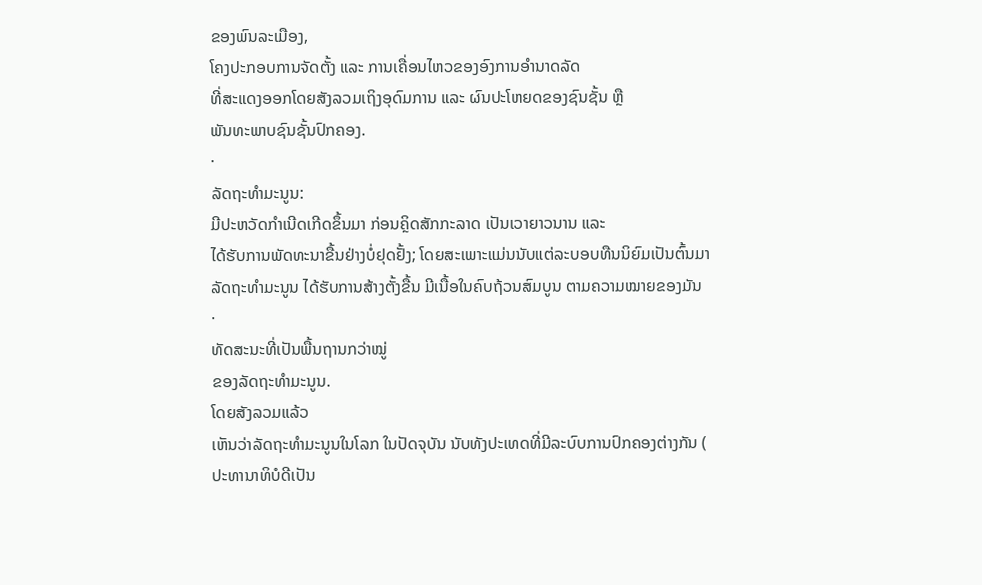ຂອງພົນລະເມືອງ,
ໂຄງປະກອບການຈັດຕັ້ງ ແລະ ການເຄື່ອນໄຫວຂອງອົງການອຳນາດລັດ
ທີ່ສະແດງອອກໂດຍສັງລວມເຖິງອຸດົມການ ແລະ ຜົນປະໂຫຍດຂອງຊົນຊັ້ນ ຫຼື
ພັນທະພາບຊົນຊັ້ນປົກຄອງ.
·
ລັດຖະທຳມະນູນ:
ມີປະຫວັດກຳເນີດເກີດຂຶ້ນມາ ກ່ອນຄຼິດສັກກະລາດ ເປັນເວາຍາວນານ ແລະ
ໄດ້ຮັບການພັດທະນາຂື້ນຢ່າງບໍ່ຢຸດຢັ້ງ; ໂດຍສະເພາະແມ່ນນັບແຕ່ລະບອບທືນນິຍົມເປັນຕົ້ນມາ
ລັດຖະທຳມະນູນ ໄດ້ຮັບການສ້າງຕັ້ງຂື້ນ ມີເນື້ອໃນຄົບຖ້ວນສົມບູນ ຕາມຄວາມໝາຍຂອງມັນ
·
ທັດສະນະທີ່ເປັນພື້ນຖານກວ່າໝູ່
ຂອງລັດຖະທຳມະນູນ.
ໂດຍສັງລວມແລ້ວ
ເຫັນວ່າລັດຖະທໍາມະນູນໃນໂລກ ໃນປັດຈຸບັນ ນັບທັງປະເທດທີ່ມີລະບົບການປົກຄອງຕ່າງກັນ (
ປະທານາທິບໍດີເປັນ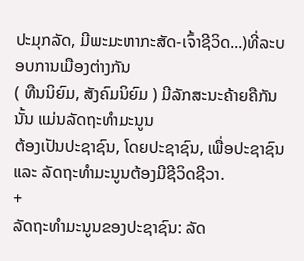ປະມຸກລັດ, ມີພະມະຫາກະສັດ-ເຈົ້າຊີວິດ...)ທີ່ລະບອບການເມືອງຕ່າງກັນ
( ທືນນິຍົມ, ສັງຄົມນິຍົມ ) ມີລັກສະນະຄ້າຍຄືກັນນັ້ນ ແມ່ນລັດຖະທຳມະນູນ
ຕ້ອງເປັນປະຊາຊົນ, ໂດຍປະຊາຊົນ, ເພື່ອປະຊາຊົນ ແລະ ລັດຖະທຳມະນູນຕ້ອງມີຊີວິດຊີວາ.
+
ລັດຖະທໍາມະນູນຂອງປະຊາຊົນ: ລັດ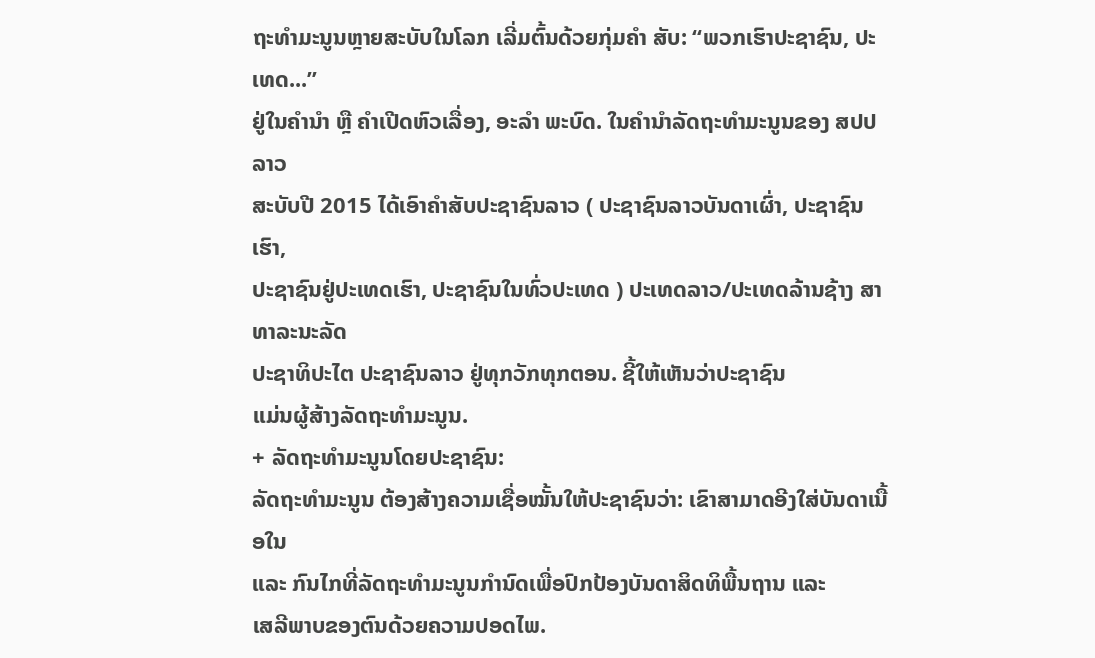ຖະທໍາມະນູນຫຼາຍສະບັບໃນໂລກ ເລີ່ມຕົ້ນດ້ວຍກຸ່ມຄໍາ ສັບ: “ພວກເຮົາປະຊາຊົນ, ປະເທດ...”
ຢູ່ໃນຄໍານໍາ ຫຼື ຄໍາເປີດຫົວເລື່ອງ, ອະລໍາ ພະບົດ. ໃນຄໍານຳລັດຖະທໍາມະນູນຂອງ ສປປ ລາວ
ສະບັບປີ 2015 ໄດ້ເອົາຄຳສັບປະຊາຊົນລາວ ( ປະຊາຊົນລາວບັນດາເຜົ່າ, ປະຊາຊົນເຮົາ,
ປະຊາຊົນຢູ່ປະເທດເຮົາ, ປະຊາຊົນໃນທົ່ວປະເທດ ) ປະເທດລາວ/ປະເທດລ້ານຊ້າງ ສາທາລະນະລັດ
ປະຊາທິປະໄຕ ປະຊາຊົນລາວ ຢູ່ທຸກວັກທຸກຕອນ. ຊີ້ໃຫ້ເຫັນວ່າປະຊາຊົນ
ແມ່ນຜູ້ສ້າງລັດຖະທຳມະນູນ.
+ ລັດຖະທໍາມະນູນໂດຍປະຊາຊົນ:
ລັດຖະທໍາມະນູນ ຕ້ອງສ້າງຄວາມເຊື່ອໝັ້ນໃຫ້ປະຊາຊົນວ່າ: ເຂົາສາມາດອີງໃສ່ບັນດາເນື້ອໃນ
ແລະ ກົນໄກທີ່ລັດຖະທຳມະນູນກຳນົດເພື່ອປົກປ້ອງບັນດາສິດທິພື້ນຖານ ແລະ
ເສລີພາບຂອງຕົນດ້ວຍຄວາມປອດໄພ.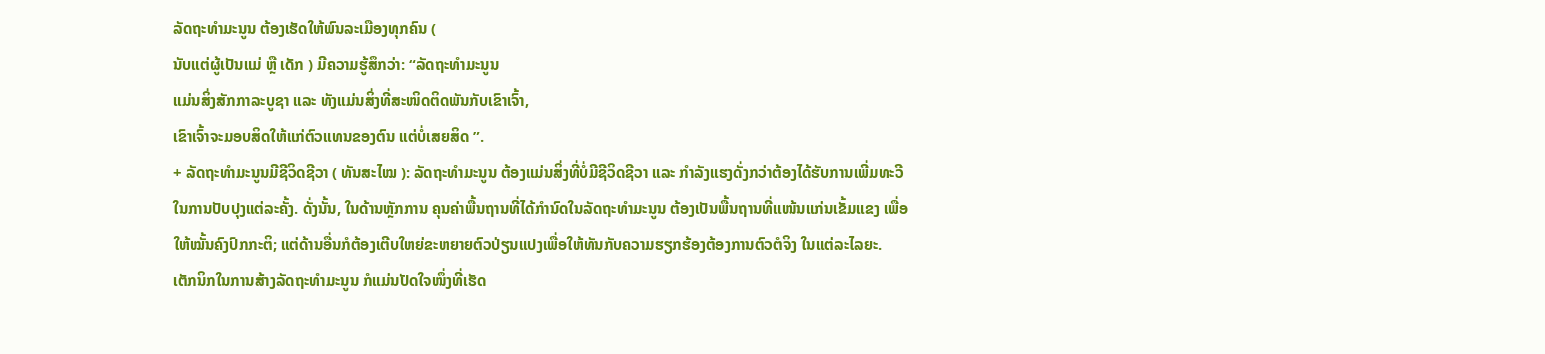ລັດຖະທຳມະນູນ ຕ້ອງເຮັດໃຫ້ພົນລະເມືອງທຸກຄົນ (
ນັບແຕ່ຜູ້ເປັນແມ່ ຫຼື ເດັກ ) ມີຄວາມຮູ້ສຶກວ່າ: “ລັດຖະທຳມະນູນ
ແມ່ນສິ່ງສັກກາລະບູຊາ ແລະ ທັງແມ່ນສິ່ງທີ່ສະໜິດຕິດພັນກັບເຂົາເຈົ້າ,
ເຂົາເຈົ້າຈະມອບສິດໃຫ້ແກ່ຕົວແທນຂອງຕົນ ແຕ່ບໍ່ເສຍສິດ ”.
+ ລັດຖະທໍາມະນູນມີຊີວິດຊີວາ ( ທັນສະໄໝ ): ລັດຖະທໍາມະນູນ ຕ້ອງແມ່ນສິ່ງທີ່ບໍ່ມີຊີວິດຊີວາ ແລະ ກຳລັງແຮງດັ່ງກວ່າຕ້ອງໄດ້ຮັບການເພີ່ມທະວີ ໃນການປັບປຸງແຕ່ລະຄັ້ງ. ດັ່ງນັ້ນ, ໃນດ້ານຫຼັກການ ຄຸນຄ່າພື້ນຖານທີ່ໄດ້ກຳນົດໃນລັດຖະທຳມະນູນ ຕ້ອງເປັນພື້ນຖານທີ່ແໜ້ນແກ່ນເຂັ້ມແຂງ ເພື່ອໃຫ້ໝັ້ນຄົງປົກກະຕິ; ແຕ່ດ້ານອື່ນກໍຕ້ອງເຕີບໃຫຍ່ຂະຫຍາຍຕົວປ່ຽນແປງເພື່ອໃຫ້ທັນກັບຄວາມຮຽກຮ້ອງຕ້ອງການຕົວຕໍຈິງ ໃນແຕ່ລະໄລຍະ. ເຕັກນິກໃນການສ້າງລັດຖະທຳມະນູນ ກໍແມ່ນປັດໃຈໜຶ່ງທີ່ເຮັດ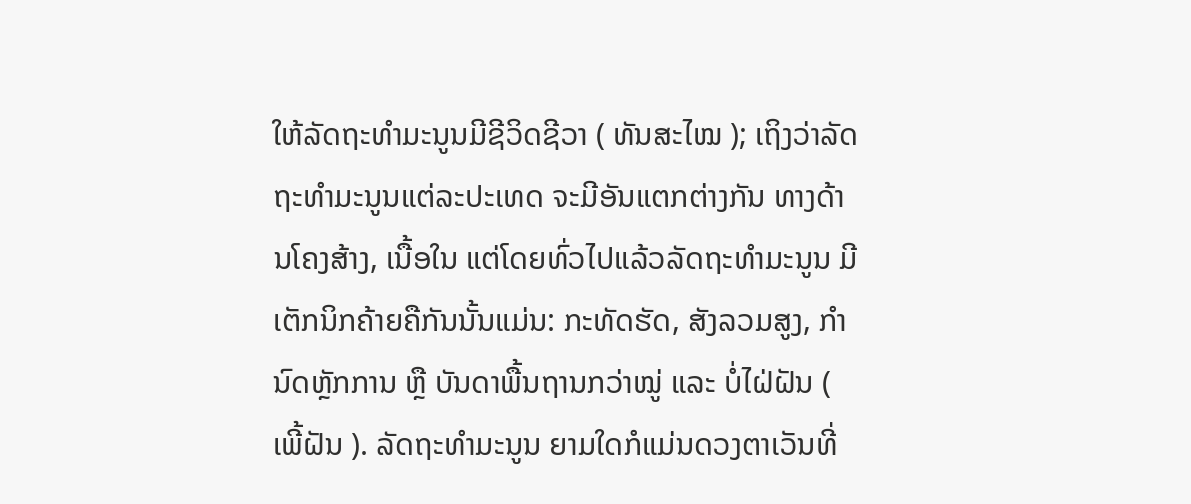ໃຫ້ລັດຖະທຳມະນູນມີຊີວິດຊີວາ ( ທັນສະໄໝ ); ເຖິງວ່າລັດຖະທຳມະນູນແຕ່ລະປະເທດ ຈະມີອັນແຕກຕ່າງກັນ ທາງດ້ານໂຄງສ້າງ, ເນື້ອໃນ ແຕ່ໂດຍທົ່ວໄປແລ້ວລັດຖະທໍາມະນູນ ມີເຕັກນິກຄ້າຍຄືກັນນັ້ນແມ່ນ: ກະທັດຮັດ, ສັງລວມສູງ, ກຳນົດຫຼັກການ ຫຼື ບັນດາພື້ນຖານກວ່າໝູ່ ແລະ ບໍ່ໄຝ່ຝັນ ( ເພີ້ຝັນ ). ລັດຖະທຳມະນູນ ຍາມໃດກໍແມ່ນດວງຕາເວັນທີ່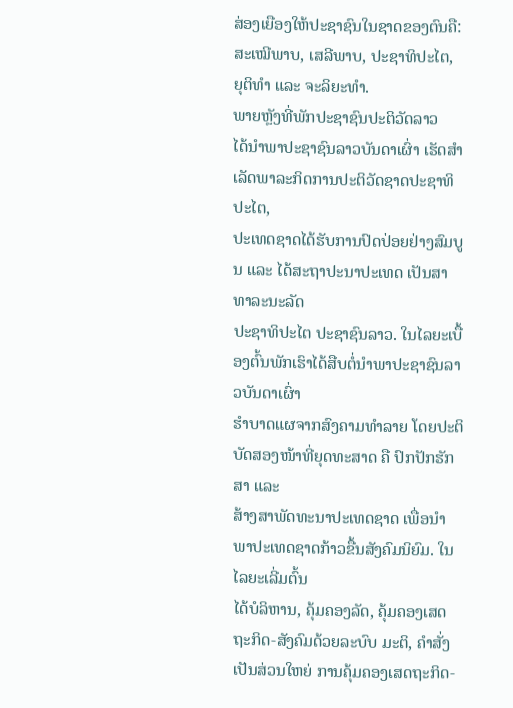ສ່ອງເຍືອງໃຫ້ປະຊາຊົນໃນຊາດຂອງຕົນຄື: ສະເໝີພາບ, ເສລີພາບ, ປະຊາທິປະໄຕ, ຍຸຕິທຳ ແລະ ຈະລິຍະທຳ.
ພາຍຫຼັງທີ່ພັກປະຊາຊົນປະຕິວັດລາວ
ໄດ້ນໍາພາປະຊາຊົນລາວບັນດາເຜົ່າ ເຮັດສໍາເລັດພາລະກິດການປະຕິວັດຊາດປະຊາທິປະໄຕ,
ປະເທດຊາດໄດ້ຮັບການປົດປ່ອຍຢ່າງສົມບູນ ແລະ ໄດ້ສະຖາປະນາປະເທດ ເປັນສາທາລະນະລັດ
ປະຊາທິປະໄຕ ປະຊາຊົນລາວ. ໃນໄລຍະເບື້ອງຕົ້ນພັກເຮົາໄດ້ສືບຕໍ່ນຳພາປະຊາຊົນລາວບັນດາເຜົ່າ
ຮຳບາດແຜຈາກສົງຄາມທຳລາຍ ໂດຍປະຕິບັດສອງໜ້າທີ່ຍຸດທະສາດ ຄື ປົກປັກຮັກສາ ແລະ
ສ້າງສາພັດທະນາປະເທດຊາດ ເພື່ອນຳພາປະເທດຊາດກ້າວຂື້ນສັງຄົມນິຍົມ. ໃນໄລຍະເລີ່ມຕົ້ນ
ໄດ້ບໍລິຫານ, ຄຸ້ມຄອງລັດ, ຄຸ້ມຄອງເສດຖະກິດ-ສັງຄົມດ້ວຍລະບົບ ມະຕິ, ຄຳສັ່ງ
ເປັນສ່ວນໃຫຍ່ ການຄຸ້ມຄອງເສດຖະກິດ-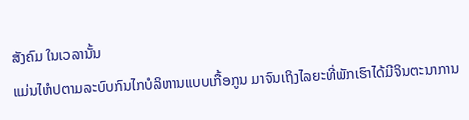ສັງຄົມ ໃນເວລານັ້ນ
ແມ່ນໄຫໍປຕາມລະບົບກົນໄກບໍລິຫານແບບເກື້ອກູນ ມາຈົນເຖິງໄລຍະທີ່ພັກເຮົາໄດ້ມີຈິນຕະນາການ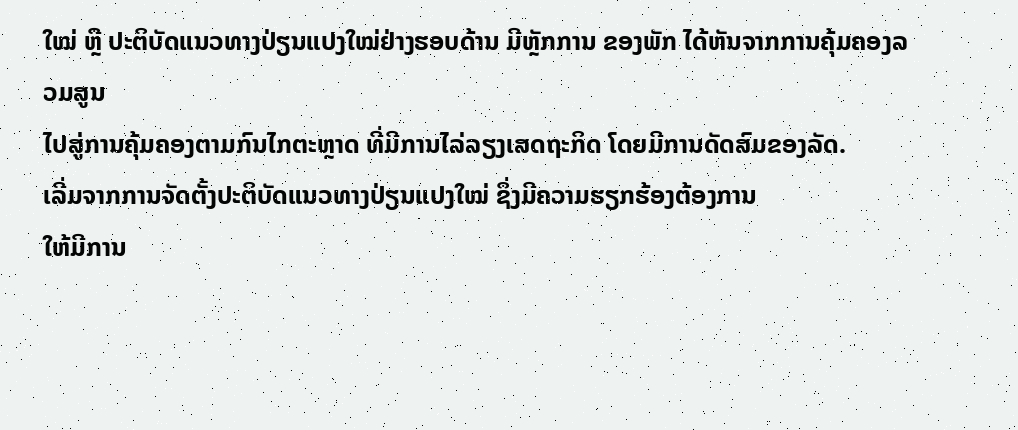ໃໝ່ ຫຼື ປະຕິບັດແນວທາງປ່ຽນແປງໃໝ່ຢ່າງຮອບດ້ານ ມີຫຼັກການ ຂອງພັກ ໄດ້ຫັນຈາກການຄຸ້ມຄອງລວມສູນ
ໄປສູ່ການຄຸ້ມຄອງຕາມກົນໄກຕະຫຼາດ ທີ່ມີການໄລ່ລຽງເສດຖະກິດ ໂດຍມີການດັດສົມຂອງລັດ.
ເລີ່ມຈາກການຈັດຕັ້ງປະຕິບັດແນວທາງປ່ຽນແປງໃໝ່ ຊຶ່ງມີຄວາມຮຽກຮ້ອງຕ້ອງການ
ໃຫ້ມີການ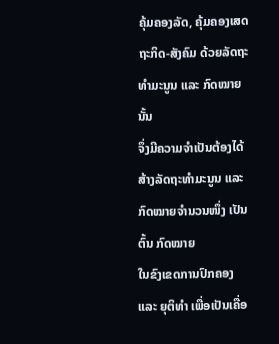ຄຸ້ມຄອງລັດ, ຄຸ້ມຄອງເສດຖະກິດ-ສັງຄົມ ດ້ວຍລັດຖະທຳມະນູນ ແລະ ກົດໝາຍນັ້ນ
ຈຶ່ງມີຄວາມຈຳເປັນຕ້ອງໄດ້ສ້າງລັດຖະທຳມະນູນ ແລະ ກົດໝາຍຈຳນວນໜຶ່ງ ເປັນຕົ້ນ ກົດໝາຍ
ໃນຂົງເຂດການປົກຄອງ ແລະ ຍຸຕິທຳ ເພື່ອເປັນເຄື່ອ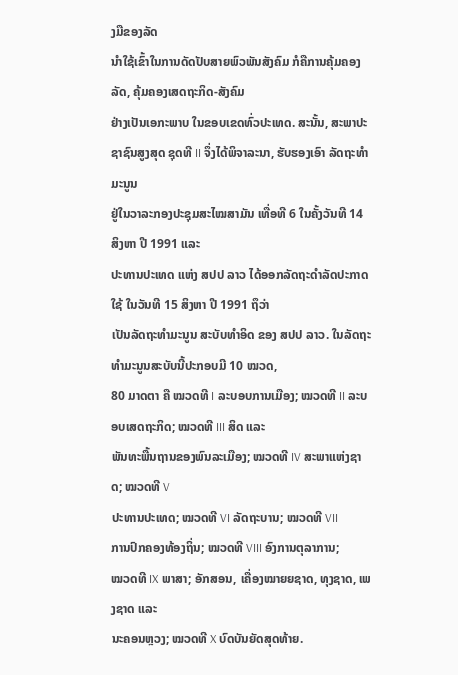ງມືຂອງລັດ
ນຳໃຊ້ເຂົ້າໃນການດັດປັບສາຍພົວພັນສັງຄົມ ກໍຄືການຄຸ້ມຄອງລັດ, ຄຸ້ມຄອງເສດຖະກິດ-ສັງຄົມ
ຢ່າງເປັນເອກະພາບ ໃນຂອບເຂດທົ່ວປະເທດ. ສະນັ້ນ, ສະພາປະຊາຊົນສູງສຸດ ຊຸດທີ II ຈຶ່ງໄດ້ພິຈາລະນາ, ຮັບຮອງເອົາ ລັດຖະທໍາມະນູນ
ຢູ່ໃນວາລະກອງປະຊຸມສະໄໝສາມັນ ເທື່ອທີ 6 ໃນຄັ້ງວັນທີ 14 ສິງຫາ ປີ 1991 ແລະ
ປະທານປະເທດ ແຫ່ງ ສປປ ລາວ ໄດ້ອອກລັດຖະດຳລັດປະກາດໃຊ້ ໃນວັນທີ 15 ສິງຫາ ປີ 1991 ຖຶວ່າ
ເປັນລັດຖະທຳມະນູນ ສະບັບທຳອິດ ຂອງ ສປປ ລາວ. ໃນລັດຖະທຳມະນູນສະບັບນີ້ປະກອບມີ 10 ໝວດ,
80 ມາດຕາ ຄື ໝວດທີ I ລະບອບການເມືອງ; ໝວດທີ II ລະບອບເສດຖະກິດ; ໝວດທີ III ສິດ ແລະ
ພັນທະພື້ນຖານຂອງພົນລະເມືອງ; ໝວດທີ IV ສະພາແຫ່ງຊາດ; ໝວດທີ V
ປະທານປະເທດ; ໝວດທີ VI ລັດຖະບານ; ໝວດທີ VII
ການປົກຄອງທ້ອງຖິ່ນ; ໝວດທີ VIII ອົງການຕຸລາການ;
ໝວດທີ IX ພາສາ; ອັກສອນ, ເຄື່ອງໝາຍຍຊາດ, ທຸງຊາດ, ເພງຊາດ ແລະ
ນະຄອນຫຼວງ; ໝວດທີ X ບົດບັນຍັດສຸດທ້າຍ.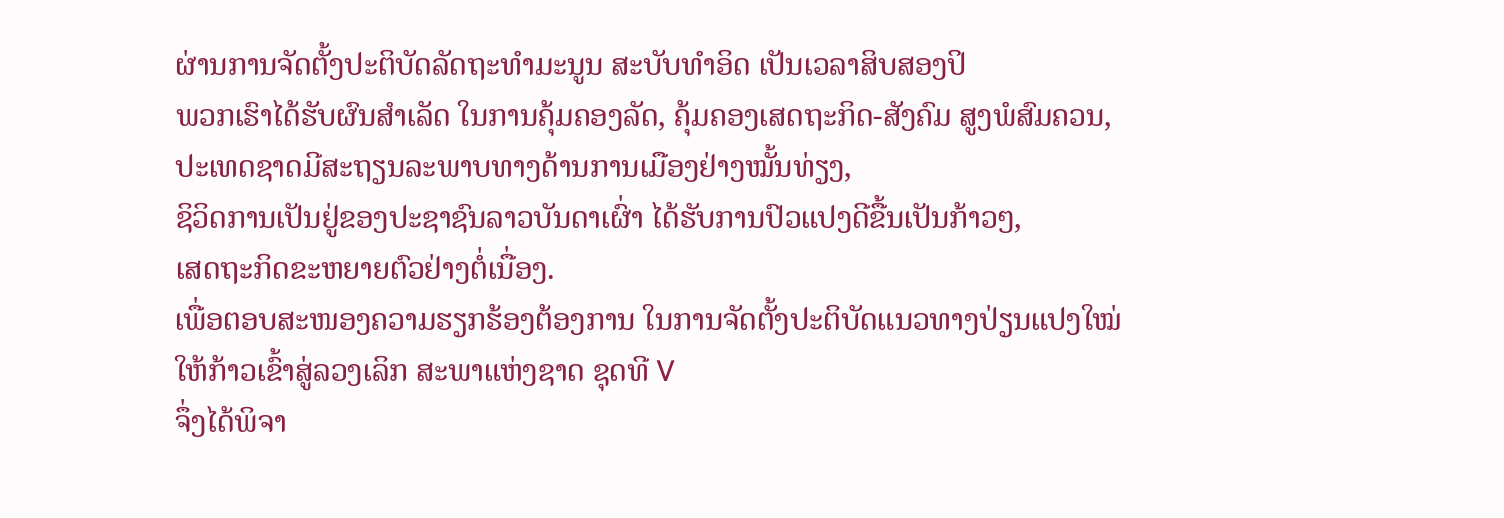ຜ່ານການຈັດຕັ້ງປະຕິບັດລັດຖະທໍາມະນູນ ສະບັບທໍາອິດ ເປັນເວລາສິບສອງປິ
ພວກເຮົາໄດ້ຮັບຜົນສໍາເລັດ ໃນການຄຸ້ມຄອງລັດ, ຄຸ້ມຄອງເສດຖະກິດ-ສັງຄົມ ສູງພໍສົມຄວນ,
ປະເທດຊາດມີສະຖຽນລະພາບທາງດ້ານການເມືອງຢ່າງໝັ້ນທ່ຽງ,
ຊິວິດການເປັນຢູ່ຂອງປະຊາຊົນລາວບັນດາເຜົ່າ ໄດ້ຮັບການປົວແປງດີຂື້ນເປັນກ້າວໆ,
ເສດຖະກິດຂະຫຍາຍຕົວຢ່າງຕໍ່ເນື່ອງ.
ເພື່ອຕອບສະໜອງຄວາມຮຽກຮ້ອງຕ້ອງການ ໃນການຈັດຕັ້ງປະຕິບັດແນວທາງປ່ຽນແປງໃໝ່
ໃຫ້ກ້າວເຂົ້າສູ່ລວງເລິກ ສະພາແຫ່ງຊາດ ຊຸດທີ V
ຈຶ່ງໄດ້ພິຈາ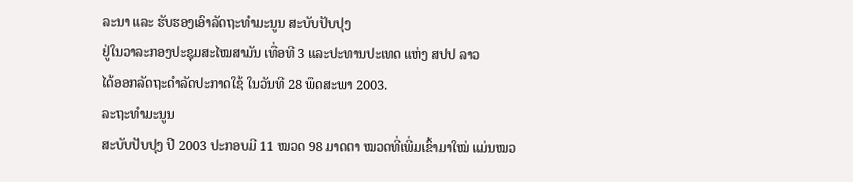ລະນາ ແລະ ຮັບຮອງເອົາລັດຖະທໍາມະນູນ ສະບັບປັບປຸງ
ຢູ່ໃນວາລະກອງປະຊຸມສະໄໝສາມັນ ເທື່ອທີ 3 ແລະປະທານປະເທດ ແຫ່ງ ສປປ ລາວ
ໄດ້ອອກລັດຖະດຳລັດປະກາດໃຊ້ ໃນວັນທີ 28 ພຶດສະພາ 2003.
ລະຖະທໍາມະນູນ
ສະບັບປັບປຸງ ປີ 2003 ປະກອບມີ 11 ໝວດ 98 ມາດຕາ ໝວດທີ່ເພີ່ມເຂົ້າມາໃໝ່ ແມ່ນໝວ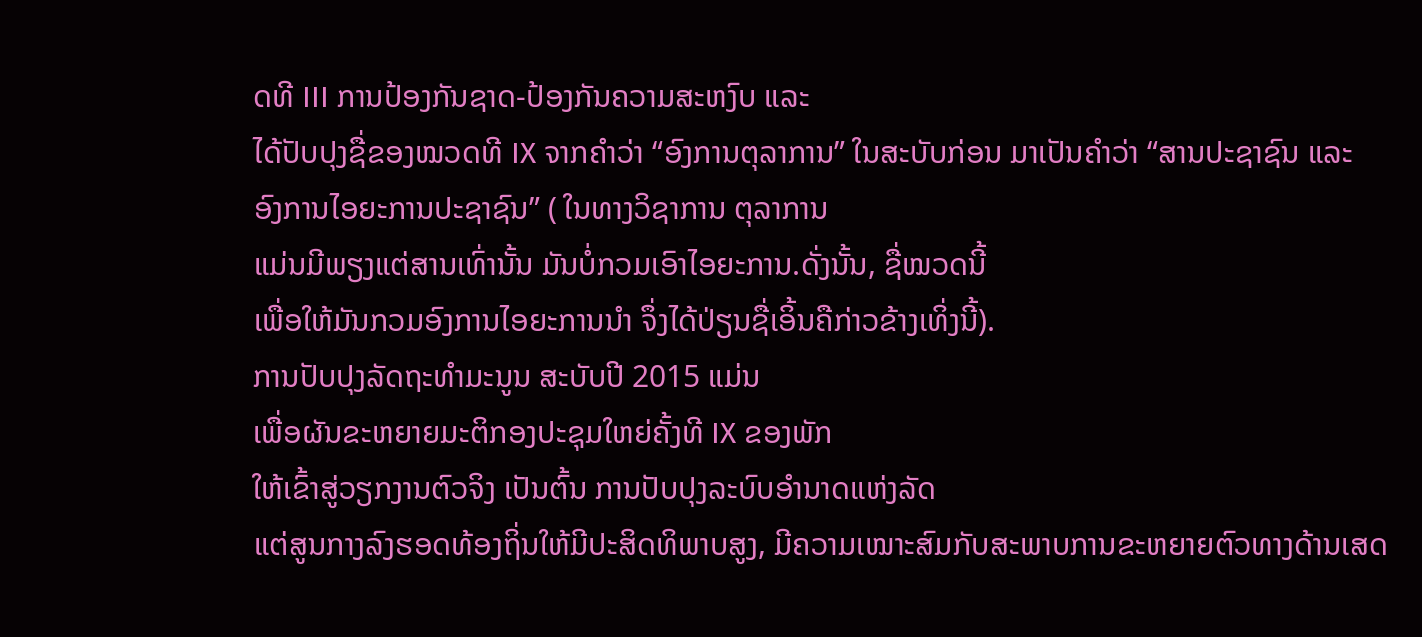ດທີ III ການປ້ອງກັນຊາດ-ປ້ອງກັນຄວາມສະຫງົບ ແລະ
ໄດ້ປັບປຸງຊື່ຂອງໝວດທີ IX ຈາກຄໍາວ່າ “ອົງການຕຸລາການ” ໃນສະບັບກ່ອນ ມາເປັນຄໍາວ່າ “ສານປະຊາຊົນ ແລະ
ອົງການໄອຍະການປະຊາຊົນ” ( ໃນທາງວິຊາການ ຕຸລາການ
ແມ່ນມີພຽງແຕ່ສານເທົ່ານັ້ນ ມັນບໍ່ກວມເອົາໄອຍະການ.ດັ່ງນັ້ນ, ຊື່ໝວດນີ້
ເພື່ອໃຫ້ມັນກວມອົງການໄອຍະການນຳ ຈຶ່ງໄດ້ປ່ຽນຊື່ເອິ້ນຄືກ່າວຂ້າງເທິ່ງນີ້).
ການປັບປຸງລັດຖະທໍາມະນູນ ສະບັບປີ 2015 ແມ່ນ
ເພື່ອຜັນຂະຫຍາຍມະຕິກອງປະຊຸມໃຫຍ່ຄັ້ງທີ IX ຂອງພັກ
ໃຫ້ເຂົ້າສູ່ວຽກງານຕົວຈິງ ເປັນຕົ້ນ ການປັບປຸງລະບົບອຳນາດແຫ່ງລັດ
ແຕ່ສູນກາງລົງຮອດທ້ອງຖິ່ນໃຫ້ມີປະສິດທິພາບສູງ, ມີຄວາມເໝາະສົມກັບສະພາບການຂະຫຍາຍຕົວທາງດ້ານເສດ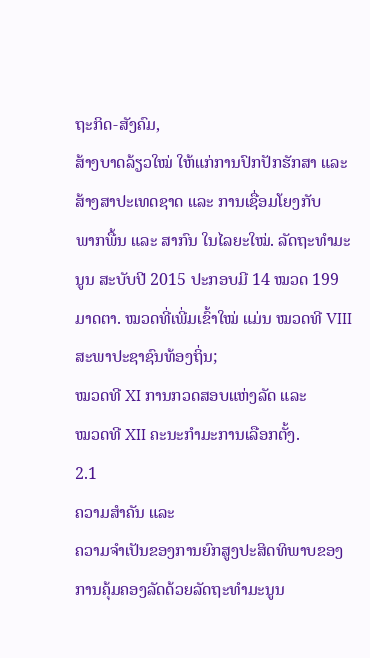ຖະກິດ-ສັງຄົມ,
ສ້າງບາດລ້ຽວໃໝ່ ໃຫ້ແກ່ການປົກປັກຮັກສາ ແລະ ສ້າງສາປະເທດຊາດ ແລະ ການເຊື່ອມໂຍງກັບ
ພາກພື້ນ ແລະ ສາກົນ ໃນໄລຍະໃໝ່. ລັດຖະທຳມະນູນ ສະບັບປີ 2015 ປະກອບມີ 14 ໝວດ 199
ມາດຕາ. ໝວດທີ່ເພີ່ມເຂົ້າໃໝ່ ແມ່ນ ໝວດທີ VIII ສະພາປະຊາຊົນທ້ອງຖິ່ນ;
ໝວດທີ XI ການກວດສອບແຫ່ງລັດ ແລະ
ໝວດທີ XII ຄະນະກຳມະການເລືອກຕັ້ງ.
2.1
ຄວາມສຳຄັນ ແລະ
ຄວາມຈຳເປັນຂອງການຍົກສູງປະສິດທິພາບຂອງການຄຸ້ມຄອງລັດດ້ວຍລັດຖະທຳມະນູນ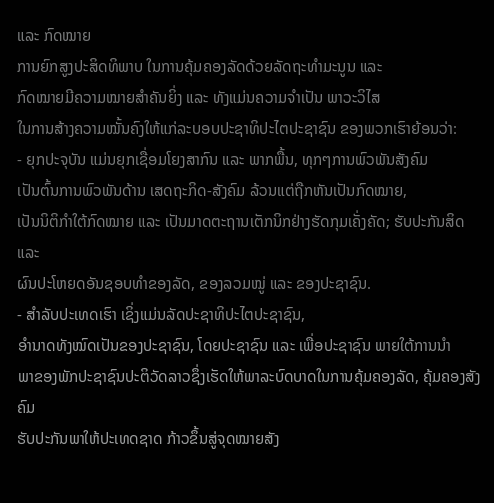ແລະ ກົດໝາຍ
ການຍົກສູງປະສິດທິພາບ ໃນການຄຸ້ມຄອງລັດດ້ວຍລັດຖະທຳມະນູນ ແລະ
ກົດໝາຍມີຄວາມໝາຍສຳຄັນຍິ່ງ ແລະ ທັງແມ່ນຄວາມຈຳເປັນ ພາວະວິໄສ
ໃນການສ້າງຄວາມໝັ້ນຄົງໃຫ້ແກ່ລະບອບປະຊາທິປະໄຕປະຊາຊົນ ຂອງພວກເຮົາຍ້ອນວ່າ:
- ຍຸກປະຈຸບັນ ແມ່ນຍຸກເຊື່ອມໂຍງສາກົນ ແລະ ພາກພື້ນ, ທຸກໆການພົວພັນສັງຄົມ
ເປັນຕົ້ນການພົວພັນດ້ານ ເສດຖະກິດ-ສັງຄົມ ລ້ວນແຕ່ຖືກຫັນເປັນກົດໝາຍ,
ເປັນນິຕິກຳໃຕ້ກົດໝາຍ ແລະ ເປັນມາດຕະຖານເຕັກນິກຢ່າງຮັດກຸມເຄັ່ງຄັດ; ຮັບປະກັນສິດ ແລະ
ຜົນປະໂຫຍດອັນຊອບທຳຂອງລັດ, ຂອງລວມໝູ່ ແລະ ຂອງປະຊາຊົນ.
- ສຳລັບປະເທດເຮົາ ເຊິ່ງແມ່ນລັດປະຊາທິປະໄຕປະຊາຊົນ,
ອຳນາດທັງໝົດເປັນຂອງປະຊາຊົນ, ໂດຍປະຊາຊົນ ແລະ ເພື່ອປະຊາຊົນ ພາຍໃຕ້ການນຳ
ພາຂອງພັກປະຊາຊົນປະຕິວັດລາວຊຶ່ງເຮັດໃຫ້ພາລະບົດບາດໃນການຄຸ້ມຄອງລັດ, ຄຸ້ມຄອງສັງຄົມ
ຮັບປະກັນພາໃຫ້ປະເທດຊາດ ກ້າວຂຶ້ນສູ່ຈຸດໝາຍສັງ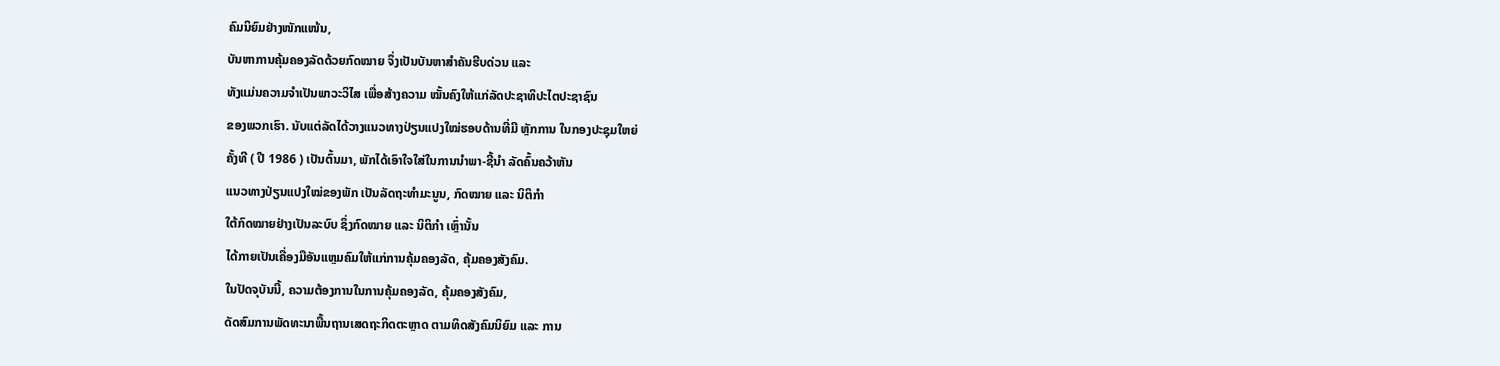ຄົມນິຍົມຢ່າງໜັກແໜ້ນ,
ບັນຫາການຄຸ້ມຄອງລັດດ້ວຍກົດໝາຍ ຈຶ່ງເປັນບັນຫາສຳຄັນຮີບດ່ວນ ແລະ
ທັງແມ່ນຄວາມຈຳເປັນພາວະວິໄສ ເພື່ອສ້າງຄວາມ ໝັ້ນຄົງໃຫ້ແກ່ລັດປະຊາທິປະໄຕປະຊາຊົນ
ຂອງພວກເຮົາ. ນັບແຕ່ລັດໄດ້ວາງແນວທາງປ່ຽນແປງໃໝ່ຮອບດ້ານທີ່ມີ ຫຼັກການ ໃນກອງປະຊຸມໃຫຍ່
ຄັ້ງທີ ( ປີ 1986 ) ເປັນຕົ້ນມາ, ພັກໄດ້ເອົາໃຈໃສ່ໃນການນຳພາ-ຊີ້ນຳ ລັດຄົ້ນຄວ້າຫັນ
ແນວທາງປ່ຽນແປງໃໝ່ຂອງພັກ ເປັນລັດຖະທຳມະນູນ, ກົດໝາຍ ແລະ ນິຕິກຳ
ໃຕ້ກົດໝາຍຢ່າງເປັນລະບົບ ຊຶ່ງກົດໝາຍ ແລະ ນິຕິກຳ ເຫຼົ່ານັ້ນ
ໄດ້ກາຍເປັນເຄື່ອງມືອັນແຫຼມຄົມໃຫ້ແກ່ການຄຸ້ມຄອງລັດ, ຄຸ້ມຄອງສັງຄົມ.
ໃນປັດຈຸບັນນີ້, ຄວາມຕ້ອງການໃນການຄຸ້ມຄອງລັດ, ຄຸ້ມຄອງສັງຄົມ,
ດັດສົມການພັດທະນາພື້ນຖານເສດຖະກິດຕະຫຼາດ ຕາມທິດສັງຄົມນິຍົມ ແລະ ການ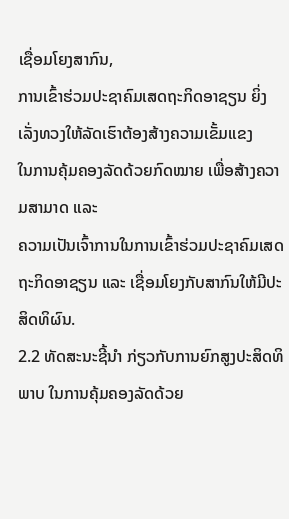ເຊື່ອມໂຍງສາກົນ,
ການເຂົ້າຮ່ວມປະຊາຄົມເສດຖະກິດອາຊຽນ ຍິ່ງ ເລັ່ງທວງໃຫ້ລັດເຮົາຕ້ອງສ້າງຄວາມເຂັ້ມແຂງ
ໃນການຄຸ້ມຄອງລັດດ້ວຍກົດໝາຍ ເພື່ອສ້າງຄວາມສາມາດ ແລະ
ຄວາມເປັນເຈົ້າການໃນການເຂົ້າຮ່ວມປະຊາຄົມເສດຖະກິດອາຊຽນ ແລະ ເຊື່ອມໂຍງກັບສາກົນໃຫ້ມີປະສິດທິຜົນ.
2.2 ທັດສະນະຊີ້ນຳ ກ່ຽວກັບການຍົກສູງປະສິດທິພາບ ໃນການຄຸ້ມຄອງລັດດ້ວຍ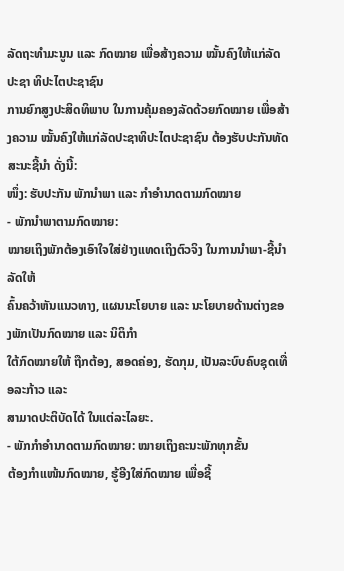ລັດຖະທຳມະນູນ ແລະ ກົດໝາຍ ເພື່ອສ້າງຄວາມ ໝັ້ນຄົງໃຫ້ແກ່ລັດປະຊາ ທິປະໄຕປະຊາຊົນ
ການຍົກສູງປະສິດທິພາບ ໃນການຄຸ້ມຄອງລັດດ້ວຍກົດໝາຍ ເພື່ອສ້າງຄວາມ ໝັ້ນຄົງໃຫ້ແກ່ລັດປະຊາທິປະໄຕປະຊາຊົນ ຕ້ອງຮັບປະກັນທັດສະນະຊີ້ນຳ ດັ່ງນີ້:
ໜຶ່ງ: ຮັບປະກັນ ພັກນໍາພາ ແລະ ກໍາອໍານາດຕາມກົດໝາຍ
- ພັກນຳພາຕາມກົດໝາຍ:
ໝາຍເຖິງພັກຕ້ອງເອົາໃຈໃສ່ຢ່າງແທດເຖິງຕົວຈິງ ໃນການນຳພາ-ຊີ້ນຳ ລັດໃຫ້
ຄົ້ນຄວ້າຫັນແນວທາງ, ແຜນນະໂຍບາຍ ແລະ ນະໂຍບາຍດ້ານຕ່າງຂອງພັກເປັນກົດໝາຍ ແລະ ນິຕິກຳ
ໃຕ້ກົດໝາຍໃຫ້ ຖືກຕ້ອງ, ສອດຄ່ອງ, ຮັດກຸມ, ເປັນລະບົບຄົບຊຸດເທື່ອລະກ້າວ ແລະ
ສາມາດປະຕິບັດໄດ້ ໃນແຕ່ລະໄລຍະ.
- ພັກກຳອຳນາດຕາມກົດໝາຍ: ໝາຍເຖິງຄະນະພັກທຸກຂັ້ນ
ຕ້ອງກຳແໜ້ນກົດໝາຍ, ຮູ້ອີງໃສ່ກົດໝາຍ ເພື່ອຊີ້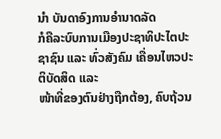ນຳ ບັນດາອົງການອຳນາດລັດ
ກໍຄືລະບົບການເມືອງປະຊາທິປະໄຕປະຊາຊົນ ແລະ ທົ່ວສັງຄົມ ເຄື່ອນໄຫວປະຕິບັດສິດ ແລະ
ໜ້າທີ່ຂອງຕົນຢ່າງຖືກຕ້ອງ, ຄົບຖ້ວນ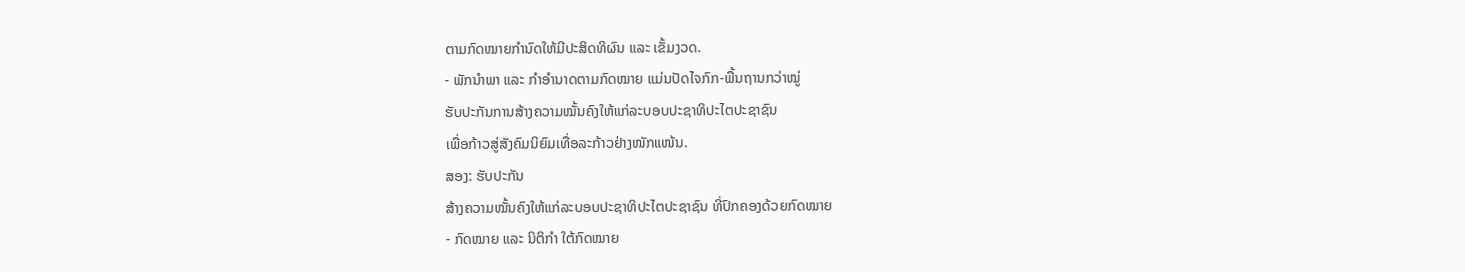ຕາມກົດໝາຍກຳນົດໃຫ້ມີປະສິດທິຜົນ ແລະ ເຂັ້ມງວດ.
- ພັກນຳພາ ແລະ ກຳອຳນາດຕາມກົດໝາຍ ແມ່ນປັດໄຈກົກ-ພື້ນຖານກວ່າໝູ່
ຮັບປະກັນການສ້າງຄວາມໝັ້ນຄົງໃຫ້ແກ່ລະບອບປະຊາທິປະໄຕປະຊາຊົນ
ເພື່ອກ້າວສູ່ສັງຄົມນິຍົມເທື່ອລະກ້າວຢ່າງໜັກແໜ້ນ.
ສອງ: ຮັບປະກັນ
ສ້າງຄວາມໝັ້ນຄົງໃຫ້ແກ່ລະບອບປະຊາທິປະໄຕປະຊາຊົນ ທີ່ປົກຄອງດ້ວຍກົດໝາຍ
- ກົດໝາຍ ແລະ ນິຕິກຳ ໃຕ້ກົດໝາຍ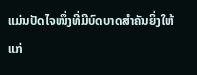ແມ່ນປັດໄຈໜຶ່ງທີ່ມີບົດບາດສຳຄັນຍິ່ງໃຫ້ແກ່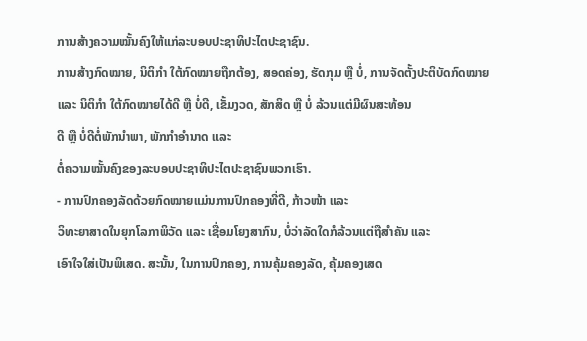ການສ້າງຄວາມໝັ້ນຄົງໃຫ້ແກ່ລະບອບປະຊາທິປະໄຕປະຊາຊົນ.
ການສ້າງກົດໝາຍ, ນິຕິກຳ ໃຕ້ກົດໝາຍຖືກຕ້ອງ, ສອດຄ່ອງ, ຮັດກຸມ ຫຼື ບໍ່, ການຈັດຕັ້ງປະຕິບັດກົດໝາຍ
ແລະ ນິຕິກຳ ໃຕ້ກົດໝາຍໄດ້ດີ ຫຼື ບໍ່ດີ, ເຂັ້ມງວດ, ສັກສິດ ຫຼື ບໍ່ ລ້ວນແຕ່ມີຜົນສະທ້ອນ
ດີ ຫຼື ບໍ່ດີຕໍ່ພັກນຳພາ, ພັກກຳອຳນາດ ແລະ
ຕໍ່ຄວາມໝັ້ນຄົງຂອງລະບອບປະຊາທິປະໄຕປະຊາຊົນພວກເຮົາ.
- ການປົກຄອງລັດດ້ວຍກົດໝາຍແມ່ນການປົກຄອງທີ່ດີ, ກ້າວໜ້າ ແລະ
ວິທະຍາສາດໃນຍຸກໂລກາພິວັດ ແລະ ເຊື່ອມໂຍງສາກົນ, ບໍ່ວ່າລັດໃດກໍລ້ວນແຕ່ຖືສຳຄັນ ແລະ
ເອົາໃຈໃສ່ເປັນພິເສດ. ສະນັ້ນ, ໃນການປົກຄອງ, ການຄຸ້ມຄອງລັດ, ຄຸ້ມຄອງເສດ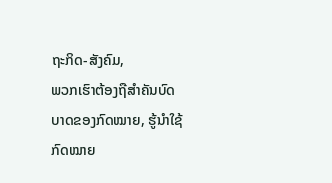ຖະກິດ-ສັງຄົມ,
ພວກເຮົາຕ້ອງຖືສຳຄັນບົດບາດຂອງກົດໝາຍ, ຮູ້ນຳໃຊ້ກົດໝາຍ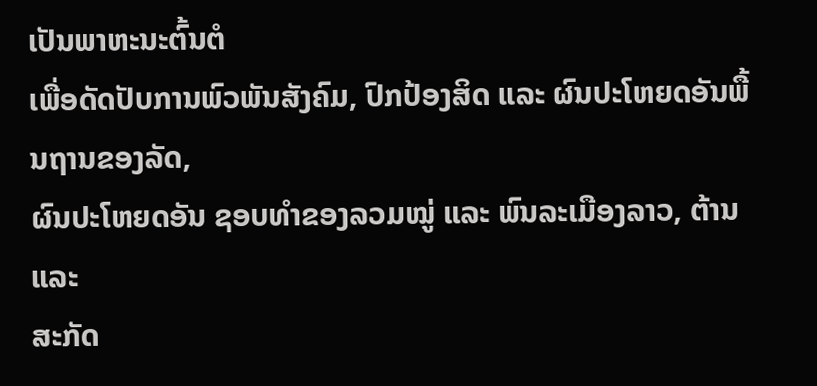ເປັນພາຫະນະຕົ້ນຕໍ
ເພື່ອດັດປັບການພົວພັນສັງຄົມ, ປົກປ້ອງສິດ ແລະ ຜົນປະໂຫຍດອັນພື້ນຖານຂອງລັດ,
ຜົນປະໂຫຍດອັນ ຊອບທຳຂອງລວມໝູ່ ແລະ ພົນລະເມືອງລາວ, ຕ້ານ ແລະ
ສະກັດ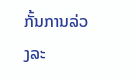ກັ້ນການລ່ວງລະ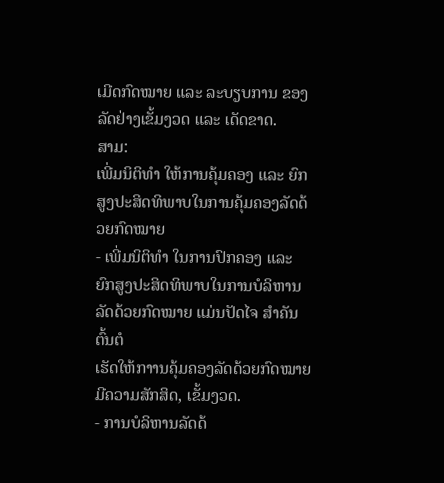ເມີດກົດໝາຍ ແລະ ລະບຽບການ ຂອງລັດຢ່າງເຂັ້ມງວດ ແລະ ເດັດຂາດ.
ສາມ:
ເພີ່ມນິຕິທໍາ ໃຫ້ການຄຸ້ມຄອງ ແລະ ຍົກສູງປະສິດທິພາບໃນການຄຸ້ມຄອງລັດດ້ວຍກົດໝາຍ
- ເພີ່ມນິຕິທຳ ໃນການປົກຄອງ ແລະ
ຍົກສູງປະສິດທິພາບໃນການບໍລິຫານລັດດ້ວຍກົດໝາຍ ແມ່ນປັດໄຈ ສຳຄັນຕົ້ນຕໍ
ເຮັດໃຫ້ກາານຄຸ້ມຄອງລັດດ້ວຍກົດໝາຍມີຄວາມສັກສິດ, ເຂັ້ມງວດ.
- ການບໍລິຫານລັດດ້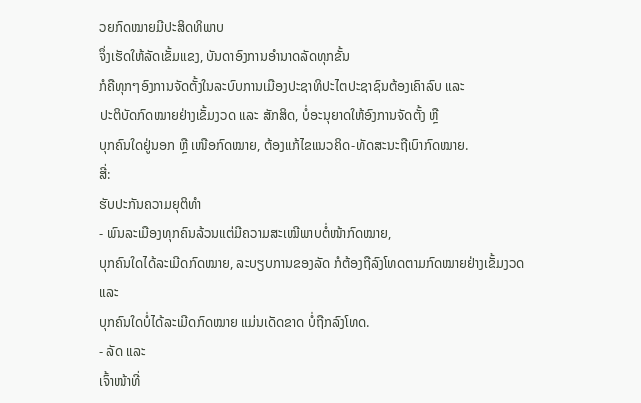ວຍກົດໝາຍມີປະສິດທິພາບ
ຈຶ່ງເຮັດໃຫ້ລັດເຂັ້ມແຂງ, ບັນດາອົງການອຳນາດລັດທຸກຂັ້ນ
ກໍຄືທຸກໆອົງການຈັດຕັ້ງໃນລະບົບການເມືອງປະຊາທິປະໄຕປະຊາຊົນຕ້ອງເຄົາລົບ ແລະ
ປະຕິບັດກົດໝາຍຢ່າງເຂັ້ມງວດ ແລະ ສັກສິດ, ບໍ່ອະນຸຍາດໃຫ້ອົງການຈັດຕັ້ງ ຫຼື
ບຸກຄົນໃດຢູ່ນອກ ຫຼື ເໜືອກົດໝາຍ, ຕ້ອງແກ້ໄຂແນວຄິດ-ທັດສະນະຖືເບົາກົດໝາຍ.
ສີ່:
ຮັບປະກັນຄວາມຍຸຕິທໍາ
- ພົນລະເມືອງທຸກຄົນລ້ວນແຕ່ມີຄວາມສະເໝີພາບຕໍ່ໜ້າກົດໝາຍ,
ບຸກຄົນໃດໄດ້ລະເມີດກົດໝາຍ, ລະບຽບການຂອງລັດ ກໍຕ້ອງຖືລົງໂທດຕາມກົດໝາຍຢ່າງເຂັ້ມງວດ ແລະ
ບຸກຄົນໃດບໍ່ໄດ້ລະເມີດກົດໝາຍ ແມ່ນເດັດຂາດ ບໍ່ຖືກລົງໂທດ.
- ລັດ ແລະ
ເຈົ້າໜ້າທີ່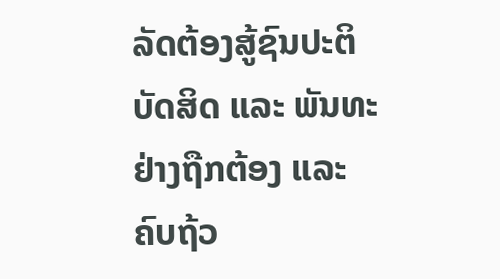ລັດຕ້ອງສູ້ຊົນປະຕິບັດສິດ ແລະ ພັນທະຢ່າງຖືກຕ້ອງ ແລະ
ຄົບຖ້ວ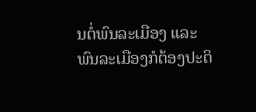ນຕໍ່ພົນລະເມືອງ ແລະ ພົນລະເມືອງກໍຕ້ອງປະຕິ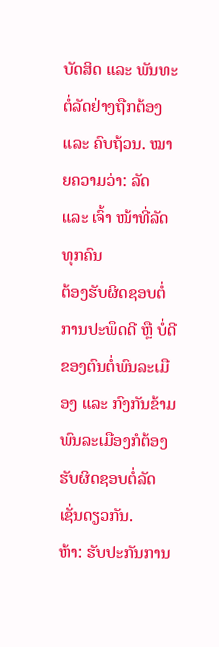ບັດສິດ ແລະ ພັນທະຕໍ່ລັດຢ່າງຖືກຕ້ອງ
ແລະ ຄົບຖ້ວນ. ໝາຍຄວາມວ່າ: ລັດ ແລະ ເຈົ້າ ໜ້າທີ່ລັດທຸກຄົນ
ຕ້ອງຮັບຜິດຊອບຕໍ່ການປະພຶດດີ ຫຼື ບໍ່ດີຂອງຕົນຕໍ່ພົນລະເມືອງ ແລະ ກົງກັນຂ້າມ
ພົນລະເມືອງກໍຕ້ອງຮັບຜິດຊອບຕໍ່ລັດເຊັ່ນດຽວກັນ.
ຫ້າ: ຮັບປະກັນການ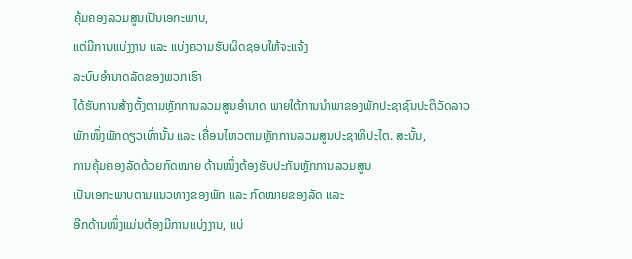ຄຸ້ມຄອງລວມສູນເປັນເອກະພາບ,
ແຕ່ມີການແບ່ງງານ ແລະ ແບ່ງຄວາມຮັບຜິດຊອບໃຫ້ຈະແຈ້ງ
ລະບົບອໍານາດລັດຂອງພວກເຮົາ
ໄດ້ຮັບການສ້າງຕັ້ງຕາມຫຼັກການລວມສູນອໍານາດ ພາຍໃຕ້ການນໍາພາຂອງພັກປະຊາຊົນປະຕິວັດລາວ
ພັກໜຶ່ງພັກດຽວເທົ່ານັ້ນ ແລະ ເຄື່ອນໄຫວຕາມຫຼັກການລວມສູນປະຊາທິປະໄຕ. ສະນັ້ນ,
ການຄຸ້ມຄອງລັດດ້ວຍກົດໝາຍ ດ້ານໜຶ່ງຕ້ອງຮັບປະກັນຫຼັກການລວມສູນ
ເປັນເອກະພາບຕາມແນວທາງຂອງພັກ ແລະ ກົດໝາຍຂອງລັດ ແລະ
ອີກດ້ານໜຶ່ງແມ່ນຕ້ອງມີການແບ່ງງານ, ແບ່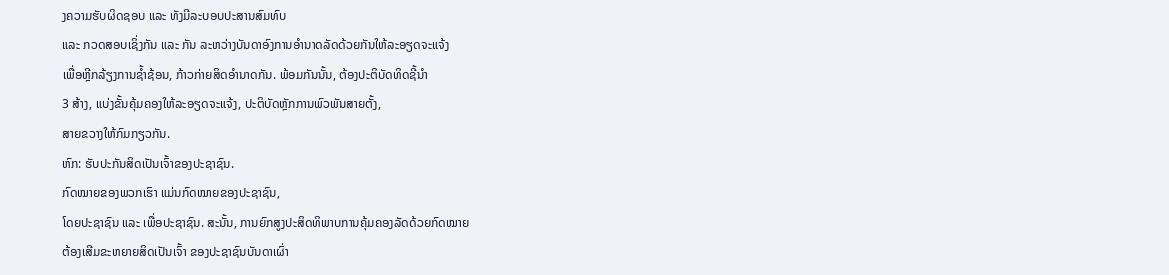ງຄວາມຮັບຜິດຊອບ ແລະ ທັງມີລະບອບປະສານສົມທົບ
ແລະ ກວດສອບເຊິ່ງກັນ ແລະ ກັນ ລະຫວ່າງບັນດາອົງການອຳນາດລັດດ້ວຍກັນໃຫ້ລະອຽດຈະແຈ້ງ
ເພື່ອຫຼີກລ້ຽງການຊ້ຳຊ້ອນ, ກ້າວກ່າຍສິດອຳນາດກັນ. ພ້ອມກັນນັ້ນ, ຕ້ອງປະຕິບັດທິດຊີ້ນຳ
3 ສ້າງ, ແບ່ງຂັ້ນຄຸ້ມຄອງໃຫ້ລະອຽດຈະແຈ້ງ, ປະຕິບັດຫຼັກການພົວພັນສາຍຕັ້ງ,
ສາຍຂວາງໃຫ້ກົມກຽວກັນ.
ຫົກ: ຮັບປະກັນສິດເປັນເຈົ້າຂອງປະຊາຊົນ.
ກົດໝາຍຂອງພວກເຮົາ ແມ່ນກົດໝາຍຂອງປະຊາຊົນ,
ໂດຍປະຊາຊົນ ແລະ ເພື່ອປະຊາຊົນ. ສະນັ້ນ, ການຍົກສູງປະສິດທິພາບການຄຸ້ມຄອງລັດດ້ວຍກົດໝາຍ
ຕ້ອງເສີມຂະຫຍາຍສິດເປັນເຈົ້າ ຂອງປະຊາຊົນບັນດາເຜົ່າ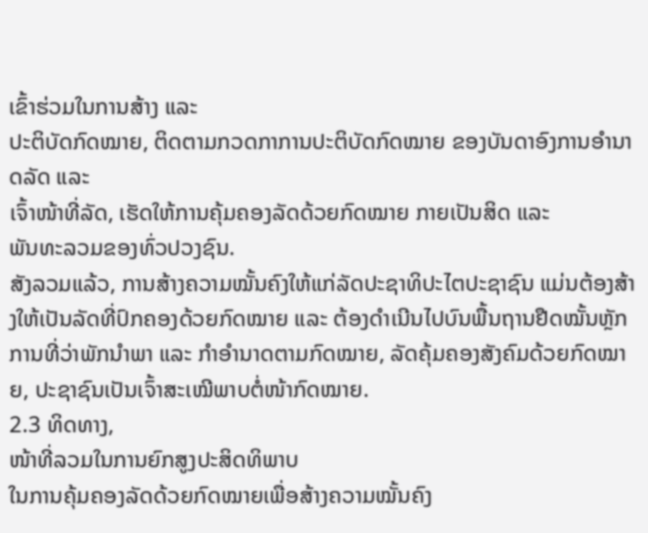ເຂົ້າຮ່ວມໃນການສ້າງ ແລະ
ປະຕິບັດກົດໝາຍ, ຕິດຕາມກວດກາການປະຕິບັດກົດໝາຍ ຂອງບັນດາອົງການອຳນາດລັດ ແລະ
ເຈົ້າໜ້າທີ່ລັດ, ເຮັດໃຫ້ການຄຸ້ມຄອງລັດດ້ວຍກົດໝາຍ ກາຍເປັນສິດ ແລະ
ພັນທະລວມຂອງທົ່ວປວງຊົນ.
ສັງລວມແລ້ວ, ການສ້າງຄວາມໝັ້ນຄົງໃຫ້ແກ່ລັດປະຊາທິປະໄຕປະຊາຊົນ ແມ່ນຕ້ອງສ້າງໃຫ້ເປັນລັດທີ່ປົກຄອງດ້ວຍກົດໝາຍ ແລະ ຕ້ອງດຳເນີນໄປບົນພື້ນຖານຢືດໝັ້ນຫຼັກການທີ່ວ່າພັກນຳພາ ແລະ ກຳອຳນາດຕາມກົດໝາຍ, ລັດຄຸ້ມຄອງສັງຄົມດ້ວຍກົດໝາຍ, ປະຊາຊົນເປັນເຈົ້າສະເໝີພາບຕໍ່ໜ້າກົດໝາຍ.
2.3 ທິດທາງ,
ໜ້າທີ່ລວມໃນການຍົກສູງປະສິດທິພາບ
ໃນການຄຸ້ມຄອງລັດດ້ວຍກົດໝາຍເພື່ອສ້າງຄວາມໝັ້ນຄົງ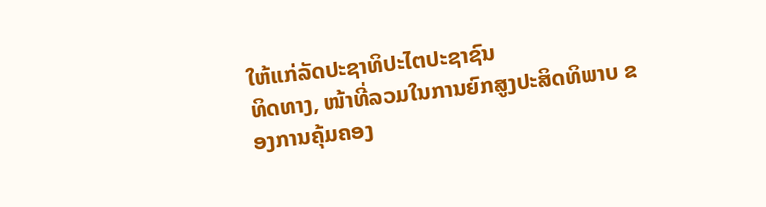ໃຫ້ແກ່ລັດປະຊາທິປະໄຕປະຊາຊົນ
ທິດທາງ, ໜ້າທີ່ລວມໃນການຍົກສູງປະສິດທິພາບ ຂອງການຄຸ້ມຄອງ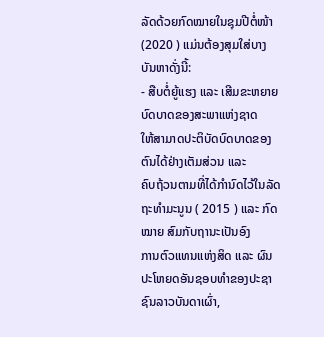ລັດດ້ວຍກົດໝາຍໃນຊຸມປີຕໍ່ໜ້າ (2020 ) ແມ່ນຕ້ອງສຸມໃສ່ບາງບັນຫາດັ່ງນີ້:
- ສືບຕໍ່ຍູ້ແຮງ ແລະ ເສີມຂະຫຍາຍບົດບາດຂອງສະພາແຫ່ງຊາດ
ໃຫ້ສາມາດປະຕິບັດບົດບາດຂອງຕົນໄດ້ຢ່າງເຕັມສ່ວນ ແລະ
ຄົບຖ້ວນຕາມທີ່ໄດ້ກຳນົດໄວ້ໃນລັດຖະທຳມະນູນ ( 2015 ) ແລະ ກົດໝາຍ ສົມກັບຖານະເປັນອົງ
ການຕົວແທນແຫ່ງສິດ ແລະ ຜົນປະໂຫຍດອັນຊອບທຳຂອງປະຊາຊົນລາວບັນດາເຜົ່າ,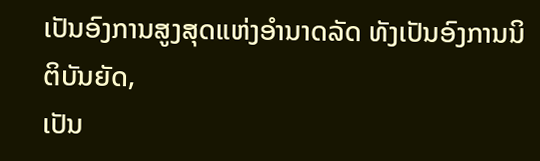ເປັນອົງການສູງສຸດແຫ່ງອຳນາດລັດ ທັງເປັນອົງການນິຕິບັນຍັດ,
ເປັນ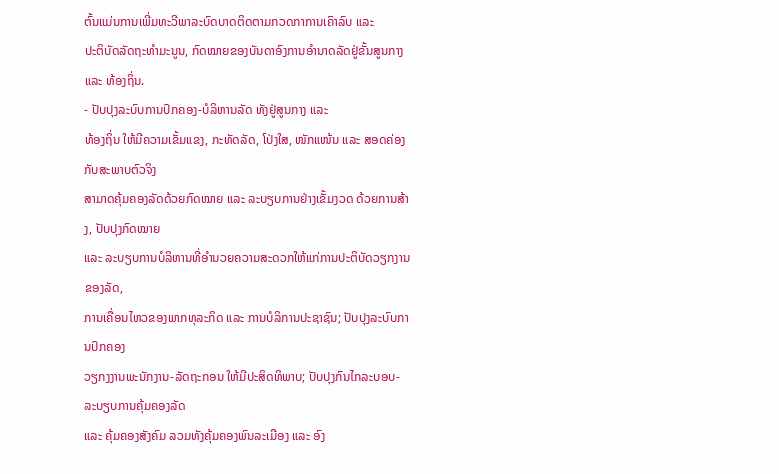ຕົ້ນແມ່ນການເພີ່ມທະວີພາລະບົດບາດຕິດຕາມກວດກາການເຄົາລົບ ແລະ
ປະຕິບັດລັດຖະທຳມະນູນ, ກົດໝາຍຂອງບັນດາອົງການອຳນາດລັດຢູ່ຂັ້ນສູນກາງ ແລະ ທ້ອງຖິ່ນ.
- ປັບປຸງລະບົບການປົກຄອງ-ບໍລິຫານລັດ ທັງຢູ່ສູນກາງ ແລະ
ທ້ອງຖິ່ນ ໃຫ້ມີຄວາມເຂັ້ມແຂງ, ກະທັດລັດ, ໂປ່ງໃສ, ໜັກແໜ້ນ ແລະ ສອດຄ່ອງກັບສະພາບຕົວຈິງ
ສາມາດຄຸ້ມຄອງລັດດ້ວຍກົດໝາຍ ແລະ ລະບຽບການຢ່າງເຂັ້ມງວດ ດ້ວຍການສ້າງ, ປັບປຸງກົດໝາຍ
ແລະ ລະບຽບການບໍລິຫານທີ່ອຳນວຍຄວາມສະດວກໃຫ້ແກ່ການປະຕິບັດວຽກງານຂອງລັດ,
ການເຄື່ອນໄຫວຂອງພາກທຸລະກິດ ແລະ ການບໍລິການປະຊາຊົນ; ປັບປຸງລະບົບການປົກຄອງ
ວຽກງງານພະນັກງານ-ລັດຖະກອນ ໃຫ້ມີປະສິດທິພາບ; ປັບປຸງກົນໄກລະບອບ-ລະບຽບການຄຸ້ມຄອງລັດ
ແລະ ຄຸ້ມຄອງສັງຄົມ ລວມທັງຄຸ້ມຄອງພົນລະເມືອງ ແລະ ອົງ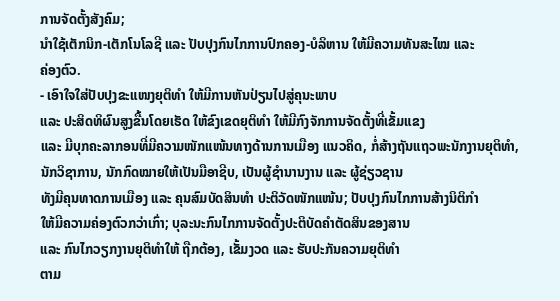ການຈັດຕັ້ງສັງຄົມ;
ນຳໃຊ້ເຕັກນິກ-ເຕັກໂນໂລຊີ ແລະ ປັບປຸງກົນໄກການປົກຄອງ-ບໍລິຫານ ໃຫ້ມີຄວາມທັນສະໄໝ ແລະ
ຄ່ອງຕົວ.
- ເອົາໃຈໃສ່ປັບປຸງຂະແໜງຍຸຕິທຳ ໃຫ້ມີການຫັນປ່ຽນໄປສູ່ຄຸນະພາບ
ແລະ ປະສິດທິຜົນສູງຂື້ນໂດຍເຮັດ ໃຫ້ຂົງເຂດຍຸຕິທຳ ໃຫ້ມີກົງຈັກການຈັດຕັ້ງທີ່ເຂັ້ມແຂງ
ແລະ ມີບຸກຄະລາກອນທີ່ມີຄວາມໜັກແໜ້ນທາງດ້ານການເມືອງ ແນວຄິດ, ກໍ່ສ້າງຖັນແຖວພະນັກງານຍຸຕິທຳ,
ນັກວິຊາການ, ນັກກົດໝາຍໃຫ້ເປັນມືອາຊີບ, ເປັນຜູ້ຊຳນານງານ ແລະ ຜູ້ຊ່ຽວຊານ
ທັງມີຄຸນທາດການເມືອງ ແລະ ຄຸນສົມບັດສິນທຳ ປະຕິວັດໜັກແໜ້ນ; ປັບປຸງກົນໄກການສ້າງນິຕິກຳ
ໃຫ້ມີຄວາມຄ່ອງຕົວກວ່າເກົ່າ; ບຸລະນະກົນໄກການຈັດຕັ້ງປະຕິບັດຄຳຕັດສິນຂອງສານ
ແລະ ກົນໄກວຽກງານຍຸຕິທຳໃຫ້ ຖືກຕ້ອງ, ເຂັ້ມງວດ ແລະ ຮັບປະກັນຄວາມຍຸຕິທຳ
ຕາມ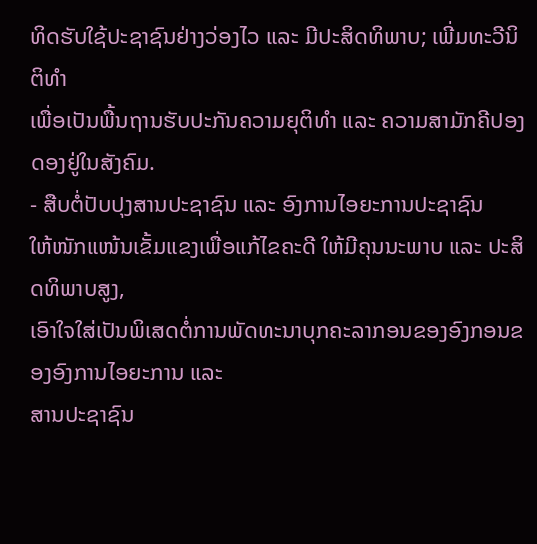ທິດຮັບໃຊ້ປະຊາຊົນຢ່າງວ່ອງໄວ ແລະ ມີປະສິດທິພາບ; ເພີ່ມທະວີນິຕິທຳ
ເພື່ອເປັນພື້ນຖານຮັບປະກັນຄວາມຍຸຕິທຳ ແລະ ຄວາມສາມັກຄີປອງດອງຢູ່ໃນສັງຄົມ.
- ສືບຕໍ່ປັບປຸງສານປະຊາຊົນ ແລະ ອົງການໄອຍະການປະຊາຊົນ
ໃຫ້ໜັກແໜ້ນເຂັ້ມແຂງເພື່ອແກ້ໄຂຄະດີ ໃຫ້ມີຄຸນນະພາບ ແລະ ປະສິດທິພາບສູງ,
ເອົາໃຈໃສ່ເປັນພິເສດຕໍ່ການພັດທະນາບຸກຄະລາກອນຂອງອົງກອນຂອງອົງການໄອຍະການ ແລະ
ສານປະຊາຊົນ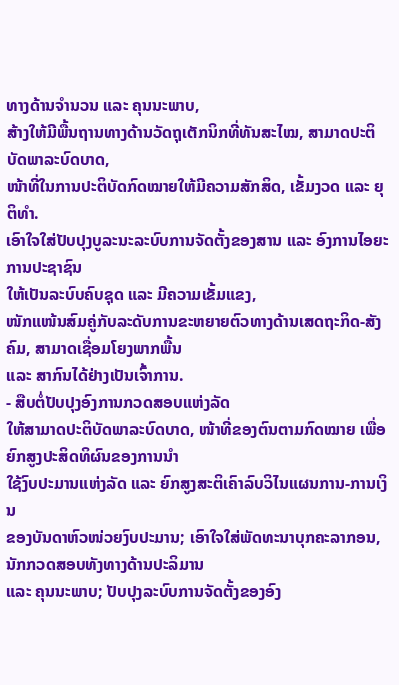ທາງດ້ານຈຳນວນ ແລະ ຄຸນນະພາບ,
ສ້າງໃຫ້ມີພື້ນຖານທາງດ້ານວັດຖຸເຕັກນິກທີ່ທັນສະໄໝ, ສາມາດປະຕິບັດພາລະບົດບາດ,
ໜ້າທີ່ໃນການປະຕິບັດກົດໝາຍໃຫ້ມີຄວາມສັກສິດ, ເຂັ້ມງວດ ແລະ ຍຸຕິທຳ.
ເອົາໃຈໃສ່ປັບປຸງບູລະນະລະບົບການຈັດຕັ້ງຂອງສານ ແລະ ອົງການໄອຍະການປະຊາຊົນ
ໃຫ້ເປັນລະບົບຄົບຊຸດ ແລະ ມີຄວາມເຂັ້ມແຂງ,
ໜັກແໜ້ນສົມຄູ່ກັບລະດັບການຂະຫຍາຍຕົວທາງດ້ານເສດຖະກິດ-ສັງຄົມ, ສາມາດເຊື່ອມໂຍງພາກພື້ນ
ແລະ ສາກົນໄດ້ຢ່າງເປັນເຈົ້າການ.
- ສືບຕໍ່ປັບປຸງອົງການກວດສອບແຫ່ງລັດ
ໃຫ້ສາມາດປະຕິບັດພາລະບົດບາດ, ໜ້າທີ່ຂອງຕົນຕາມກົດໝາຍ ເພື່ອຍົກສູງປະສິດທິຜົນຂອງການນຳ
ໃຊ້ງົບປະມານແຫ່ງລັດ ແລະ ຍົກສູງສະຕິເຄົາລົບວິໄນແຜນການ-ການເງິນ
ຂອງບັນດາຫົວໜ່ວຍງົບປະມານ; ເອົາໃຈໃສ່ພັດທະນາບຸກຄະລາກອນ, ນັກກວດສອບທັງທາງດ້ານປະລິມານ
ແລະ ຄຸນນະພາບ; ປັບປຸງລະບົບການຈັດຕັ້ງຂອງອົງ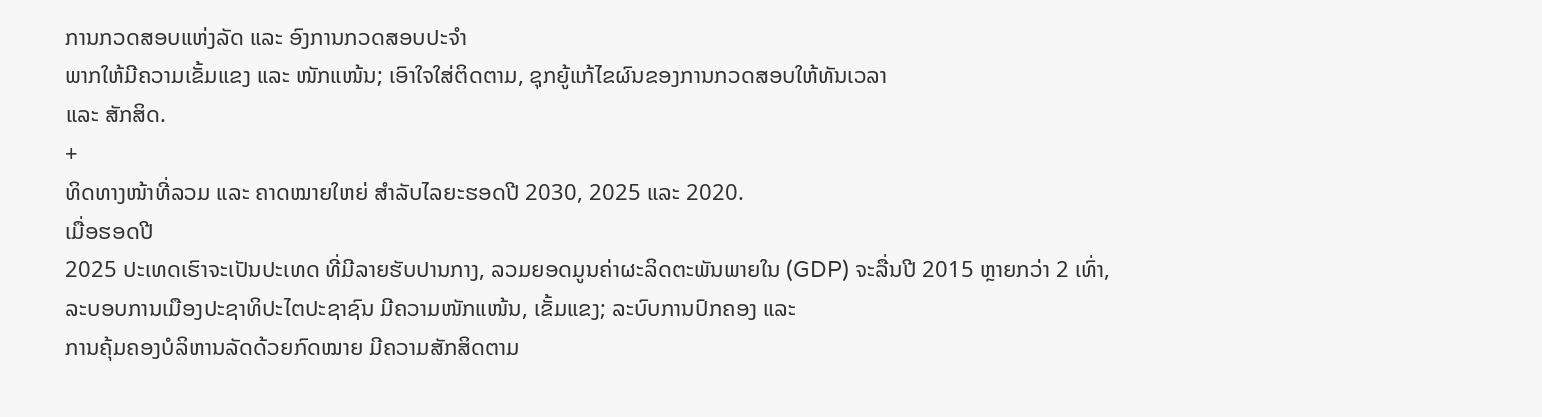ການກວດສອບແຫ່ງລັດ ແລະ ອົງການກວດສອບປະຈຳ
ພາກໃຫ້ມີຄວາມເຂັ້ມແຂງ ແລະ ໜັກແໜ້ນ; ເອົາໃຈໃສ່ຕິດຕາມ, ຊຸກຍູ້ແກ້ໄຂຜົນຂອງການກວດສອບໃຫ້ທັນເວລາ
ແລະ ສັກສິດ.
+
ທິດທາງໜ້າທີ່ລວມ ແລະ ຄາດໝາຍໃຫຍ່ ສໍາລັບໄລຍະຮອດປີ 2030, 2025 ແລະ 2020.
ເມື່ອຮອດປີ
2025 ປະເທດເຮົາຈະເປັນປະເທດ ທີ່ມີລາຍຮັບປານກາງ, ລວມຍອດມູນຄ່າຜະລິດຕະພັນພາຍໃນ (GDP) ຈະລື່ນປີ 2015 ຫຼາຍກວ່າ 2 ເທົ່າ,
ລະບອບການເມືອງປະຊາທິປະໄຕປະຊາຊົນ ມີຄວາມໜັກແໜ້ນ, ເຂັ້ມແຂງ; ລະບົບການປົກຄອງ ແລະ
ການຄຸ້ມຄອງບໍລິຫານລັດດ້ວຍກົດໝາຍ ມີຄວາມສັກສິດຕາມ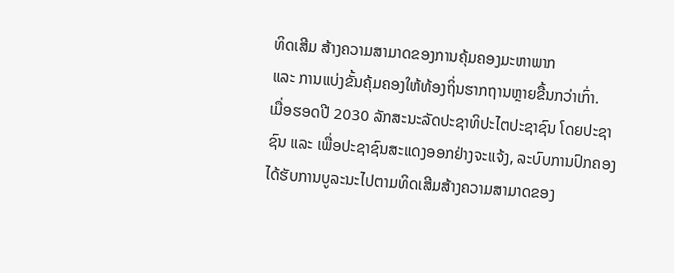ທິດເສີມ ສ້າງຄວາມສາມາດຂອງການຄຸ້ມຄອງມະຫາພາກ
ແລະ ການແບ່ງຂັ້ນຄຸ້ມຄອງໃຫ້ທ້ອງຖິ່ນຮາກຖານຫຼາຍຂື້ນກວ່າເກົ່າ.
ເມື່ອຮອດປີ 2030 ລັກສະນະລັດປະຊາທິປະໄຕປະຊາຊົນ ໂດຍປະຊາຊົນ ແລະ ເພື່ອປະຊາຊົນສະແດງອອກຢ່າງຈະແຈ້ງ, ລະບົບການປົກຄອງໄດ້ຮັບການບູລະນະໄປຕາມທິດເສີມສ້າງຄວາມສາມາດຂອງ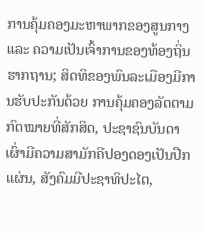ການຄຸ້ມຄອງມະຫາພາກຂອງສູນກາງ ແລະ ຄວາມເປັນເຈົ້າການຂອງທ້ອງຖິ່ນຮາກຖານ; ສິດທິຂອງພົນລະເມືອງມີການຮັບປະກັນດ້ວຍ ການຄຸ້ມຄອງລັດຕາມກົດໝາຍທີ່ສັກສິດ, ປະຊາຊົນບັນດາເຜົ່າມີຄວາມສາມັກຄີປອງດອງເປັນປືກແຜ່ນ, ສັງຄົມມີປະຊາທິປະໄຕ,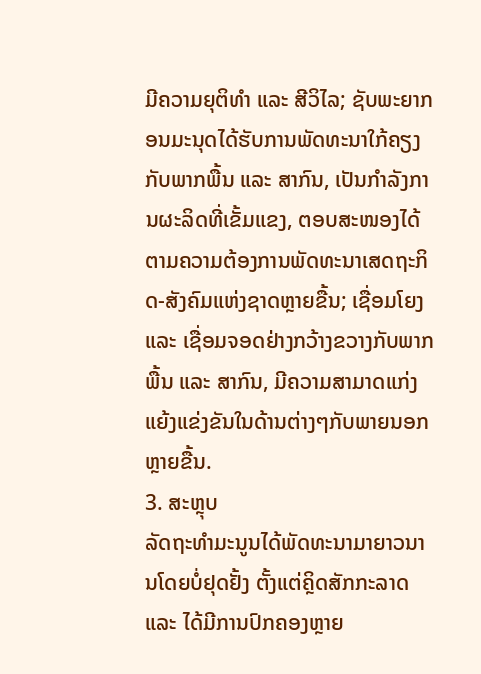ມີຄວາມຍຸຕິທຳ ແລະ ສີວິໄລ; ຊັບພະຍາກອນມະນຸດໄດ້ຮັບການພັດທະນາໃກ້ຄຽງກັບພາກພື້ນ ແລະ ສາກົນ, ເປັນກໍາລັງການຜະລິດທີ່ເຂັ້ມແຂງ, ຕອບສະໜອງໄດ້ຕາມຄວາມຕ້ອງການພັດທະນາເສດຖະກິດ-ສັງຄົມແຫ່ງຊາດຫຼາຍຂື້ນ; ເຊື່ອມໂຍງ ແລະ ເຊື່ອມຈອດຢ່າງກວ້າງຂວາງກັບພາກພື້ນ ແລະ ສາກົນ, ມີຄວາມສາມາດແກ່ງແຍ້ງແຂ່ງຂັນໃນດ້ານຕ່າງໆກັບພາຍນອກຫຼາຍຂື້ນ.
3. ສະຫຼຸບ
ລັດຖະທໍາມະນູນໄດ້ພັດທະນາມາຍາວນານໂດຍບໍ່ຢຸດຢັ້ງ ຕັ້ງແຕ່ຄຼິດສັກກະລາດ ແລະ ໄດ້ມີການປົກຄອງຫຼາຍ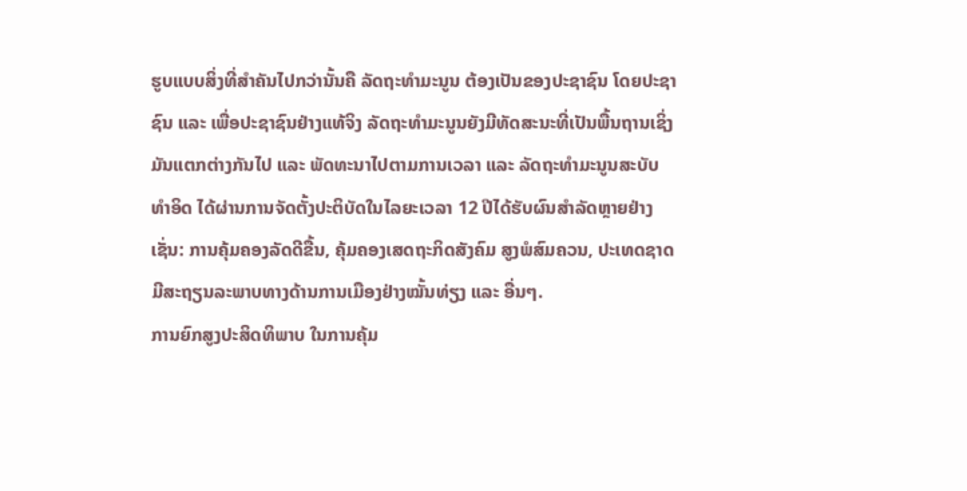ຮູບແບບສິ່ງທີ່ສຳຄັນໄປກວ່ານັ້ນຄື ລັດຖະທຳມະນູນ ຕ້ອງເປັນຂອງປະຊາຊົນ ໂດຍປະຊາຊົນ ແລະ ເພື່ອປະຊາຊົນຢ່າງແທ້ຈິງ ລັດຖະທຳມະນູນຍັງມີທັດສະນະທີ່ເປັນພື້ນຖານເຊິ່ງມັນແຕກຕ່າງກັນໄປ ແລະ ພັດທະນາໄປຕາມການເວລາ ແລະ ລັດຖະທຳມະນູນສະບັບທຳອິດ ໄດ້ຜ່ານການຈັດຕັ້ງປະຕິບັດໃນໄລຍະເວລາ 12 ປີໄດ້ຮັບຜົນສຳລັດຫຼາຍຢ່າງ ເຊັ່ນ: ການຄຸ້ມຄອງລັດດີຂື້ນ, ຄຸ້ມຄອງເສດຖະກິດສັງຄົມ ສູງພໍສົມຄວນ, ປະເທດຊາດມີສະຖຽນລະພາບທາງດ້ານການເມືອງຢ່າງໝັ້ນທ່ຽງ ແລະ ອື່ນໆ.
ການຍົກສູງປະສິດທິພາບ ໃນການຄຸ້ມ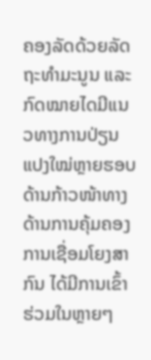ຄອງລັດດ້ວຍລັດຖະທໍາມະນູນ ແລະ ກົດໝາຍໄດມີແນວທາງການປ່ຽນແປງໃໝ່ຫຼາຍຮອບດ້ານກ້າວໜ້າທາງດ້ານການຄຸ້ມຄອງ ການເຊື່ອມໂຍງສາກົນ ໄດ້ມີການເຂົ້າຮ່ວມໃນຫຼາຍໆ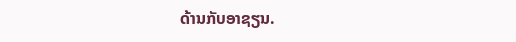ດ້ານກັບອາຊຽນ.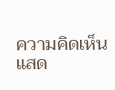ความคิดเห็น
แสด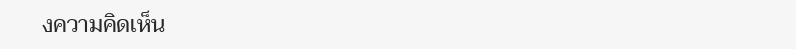งความคิดเห็น